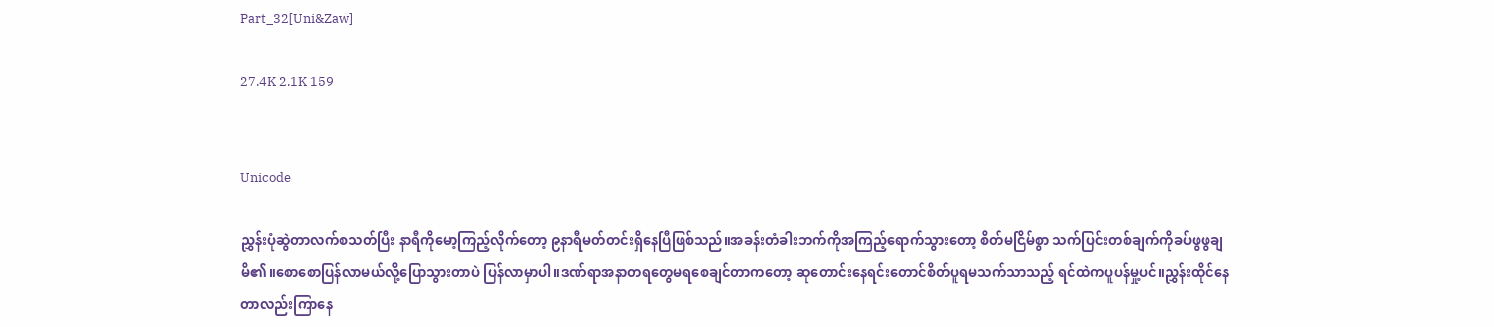Part_32[Uni&Zaw]

27.4K 2.1K 159


Unicode

ညွှန်းပုံဆွဲတာလက်စသတ်ပြီး နာရီကိုမော့ကြည့်လိုက်တော့ ၉နာရီမတ်တင်းရှိနေပြီဖြစ်သည်။အခန်းတံခါးဘက်ကိုအကြည့်ရောက်သွားတော့ စိတ်မငြိမ်စွာ သက်ပြင်းတစ်ချက်ကိုခပ်ဖွဖွချမိ၏။စောစောပြန်လာမယ်လို့ပြောသွားတာပဲ ပြန်လာမှာပါ။ဒဏ်ရာအနာတရတွေမရစေချင်တာကတော့ ဆုတောင်းနေရင်းတောင်စိတ်ပူရမသက်သာသည့် ရင်ထဲကပူပန်မှု့ပင်။ညွှန်းထိုင်နေတာလည်းကြာနေ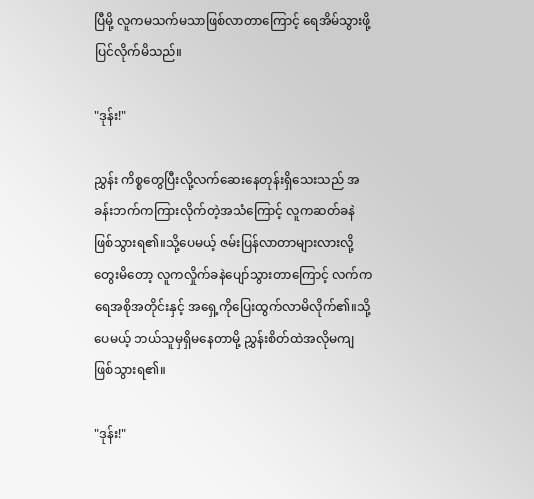ပြီမို့ လူကမသက်မသာဖြစ်လာတာကြောင့် ရေအိမ်သွားဖို့ပြင်လိုက်မိသည်။

"ဒုန်း!"

ညွှန်း ကိစ္စတွေပြီးလို့လက်ဆေးနေတုန်းရှိသေးသည် အခန်းဘက်ကကြားလိုက်တဲ့အသံကြောင့် လူကဆတ်ခနဲဖြစ်သွားရ၏။သို့ပေမယ့် ဇမ်းပြန်လာတာများလားလို့တွေးမိတော့ လူကလှိုက်ခနဲပျော်သွားတာကြောင့် လက်ကရေအစိုအတိုင်းနှင့် အရှေ့ကိုပြေးထွက်လာမိလိုက်၏။သို့ပေမယ့် ဘယ်သူမှရှိမနေတာမို့ ညွှန်းစိတ်ထဲအလိုမကျဖြစ်သွားရ၏။

"ဒုန်း!"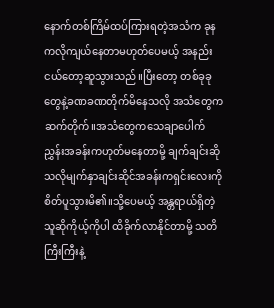နောက်တစ်ကြိမ်ထပ်ကြားရတဲ့အသံက ခုနကလိုကျယ်နေတာမဟုတ်ပေမယ့် အနည်းငယ်တော့ဆူသွားသည်။ပြီးတော့ တစ်ခုခုတွေနဲ့ခဏခဏတိုက်မိနေသလို အသံတွေကဆက်တိုက်။အသံတွေကသေချာပေါက်ညွှန်းအခန်းကဟုတ်မနေတာမို့ ချက်ချင်းဆိုသလိုမျက်နှာချင်းဆိုင်အခန်းကရှင်းလေးကိုစိတ်ပူသွားမိ၏။သို့ပေမယ့် အန္တရာယ်ရှိတဲ့သူဆိုကိုယ့်ကိုပါ ထိခိုက်လာနိုင်တာမို့ သတိကြီးကြီးနဲ့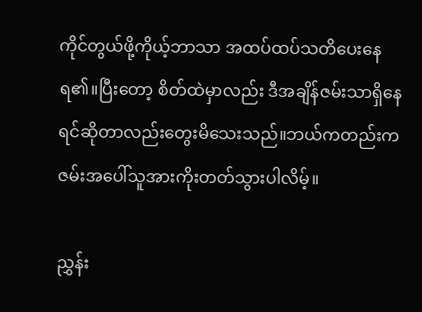ကိုင်တွယ်ဖို့ကိုယ့်ဘာသာ အထပ်ထပ်သတိပေးနေရ၏။ပြီးတော့ စိတ်ထဲမှာလည်း ဒီအချိန်ဇမ်းသာရှိနေရင်ဆိုတာလည်းတွေးမိသေးသည်။ဘယ်ကတည်းက ဇမ်းအပေါ်သူအားကိုးတတ်သွားပါလိမ့်။

ညွှန်း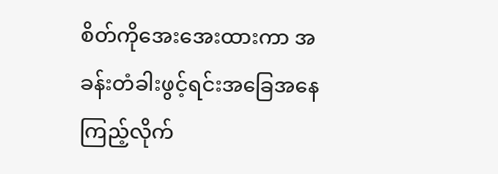စိတ်ကိုအေးအေးထားကာ အခန်းတံခါးဖွင့်ရင်းအခြေအနေကြည့်လိုက်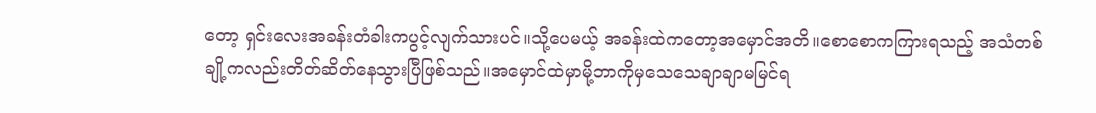တော့ ရှင်းလေးအခန်းတံခါးကပွင့်လျက်သားပင်။သို့ပေမယ့် အခန်းထဲကတော့အမှောင်အတိ။စောစောကကြားရသည့် အသံတစ်ချို့ကလည်းတိတ်ဆိတ်နေသွားပြီဖြစ်သည်။အမှောင်ထဲမှာမို့ဘာကိုမှသေသေချာချာမမြင်ရ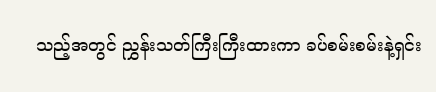သည့်အတွင် ညွှန်းသတ်ကြီးကြီးထားကာ ခပ်စမ်းစမ်းနဲ့ရှင်း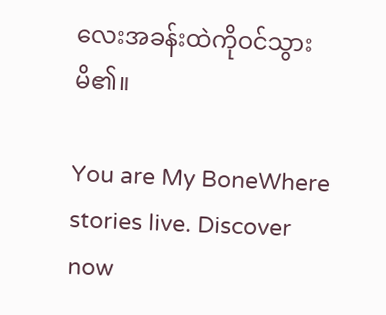လေးအခန်းထဲကိုဝင်သွားမိ၏။

You are My BoneWhere stories live. Discover now